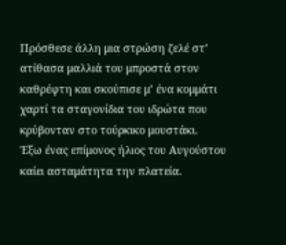Πρόσθεσε άλλη μια στρώση ζελέ στ’ ατίθασα μαλλιά του μπροστά στον καθρέφτη και σκούπισε μ’ ένα κομμάτι χαρτί τα σταγονίδια του ιδρώτα που κρύβονταν στο τούρκικο μουστάκι.
Έξω ένας επίμονος ήλιος του Αυγούστου καίει ασταμάτητα την πλατεία.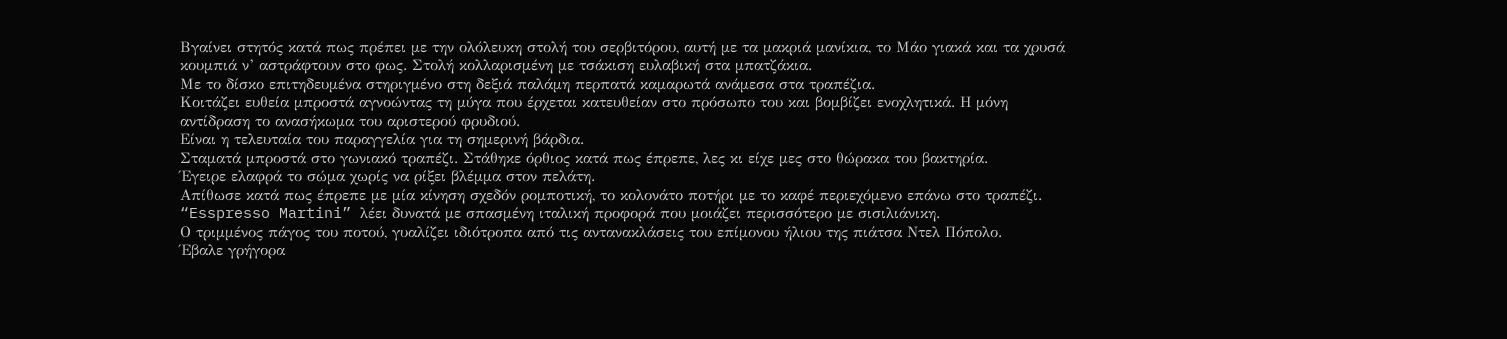Βγαίνει στητός κατά πως πρέπει με την ολόλευκη στολή του σερβιτόρου, αυτή με τα μακριά μανίκια, το Μάο γιακά και τα χρυσά κουμπιά ν’ αστράφτουν στο φως. Στολή κολλαρισμένη με τσάκιση ευλαβική στα μπατζάκια.
Με το δίσκο επιτηδευμένα στηριγμένο στη δεξιά παλάμη περπατά καμαρωτά ανάμεσα στα τραπέζια.
Κοιτάζει ευθεία μπροστά αγνοώντας τη μύγα που έρχεται κατευθείαν στο πρόσωπο του και βομβίζει ενοχλητικά. Η μόνη αντίδραση το ανασήκωμα του αριστερού φρυδιού.
Είναι η τελευταία του παραγγελία για τη σημερινή βάρδια.
Σταματά μπροστά στο γωνιακό τραπέζι. Στάθηκε όρθιος κατά πως έπρεπε, λες κι είχε μες στο θώρακα του βακτηρία.
Έγειρε ελαφρά το σώμα χωρίς να ρίξει βλέμμα στον πελάτη.
Απίθωσε κατά πως έπρεπε με μία κίνηση σχεδόν ρομποτική, το κολονάτο ποτήρι με το καφέ περιεχόμενο επάνω στο τραπέζι.
“Esspresso Martini” λέει δυνατά με σπασμένη ιταλική προφορά που μοιάζει περισσότερο με σισιλιάνικη.
Ο τριμμένος πάγος του ποτού, γυαλίζει ιδιότροπα από τις αντανακλάσεις του επίμονου ήλιου της πιάτσα Ντελ Πόπολο.
Έβαλε γρήγορα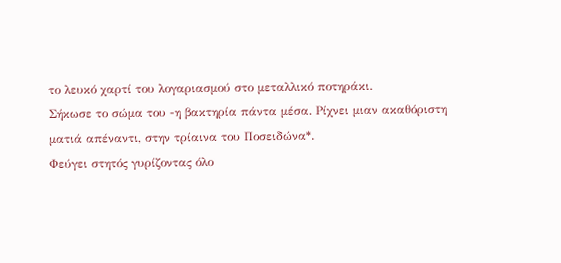το λευκό χαρτί του λογαριασμού στο μεταλλικό ποτηράκι.
Σήκωσε το σώμα του -η βακτηρία πάντα μέσα. Ρίχνει μιαν ακαθόριστη ματιά απέναντι, στην τρίαινα του Ποσειδώνα*.
Φεύγει στητός γυρίζοντας όλο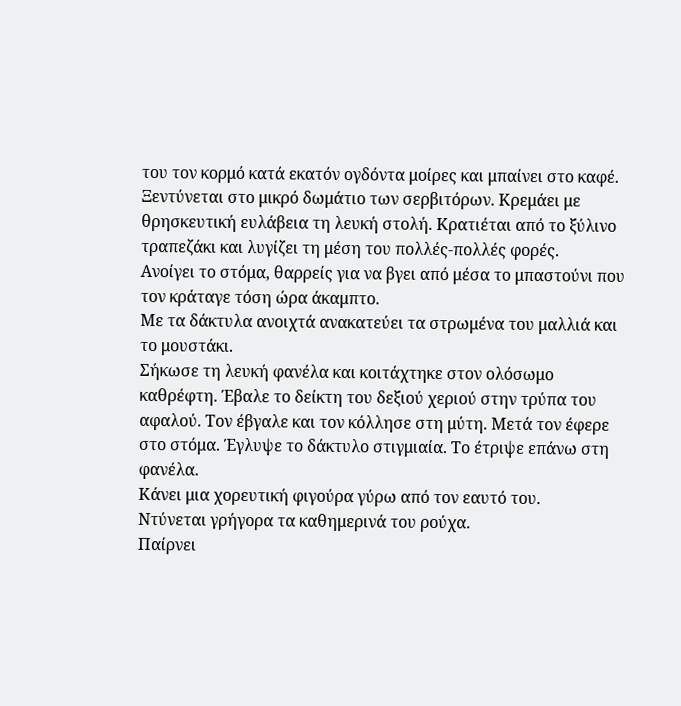του τον κορμό κατά εκατόν ογδόντα μοίρες και μπαίνει στο καφέ.
Ξεντύνεται στο μικρό δωμάτιο των σερβιτόρων. Κρεμάει με θρησκευτική ευλάβεια τη λευκή στολή. Κρατιέται από το ξύλινο τραπεζάκι και λυγίζει τη μέση του πολλές-πολλές φορές.
Ανοίγει το στόμα, θαρρείς για να βγει από μέσα το μπαστούνι που τον κράταγε τόση ώρα άκαμπτο.
Με τα δάκτυλα ανοιχτά ανακατεύει τα στρωμένα του μαλλιά και το μουστάκι.
Σήκωσε τη λευκή φανέλα και κοιτάχτηκε στον ολόσωμο καθρέφτη. Έβαλε το δείκτη του δεξιού χεριού στην τρύπα του αφαλού. Τον έβγαλε και τον κόλλησε στη μύτη. Μετά τον έφερε στο στόμα. Έγλυψε το δάκτυλο στιγμιαία. Το έτριψε επάνω στη φανέλα.
Κάνει μια χορευτική φιγούρα γύρω από τον εαυτό του.
Ντύνεται γρήγορα τα καθημερινά του ρούχα.
Παίρνει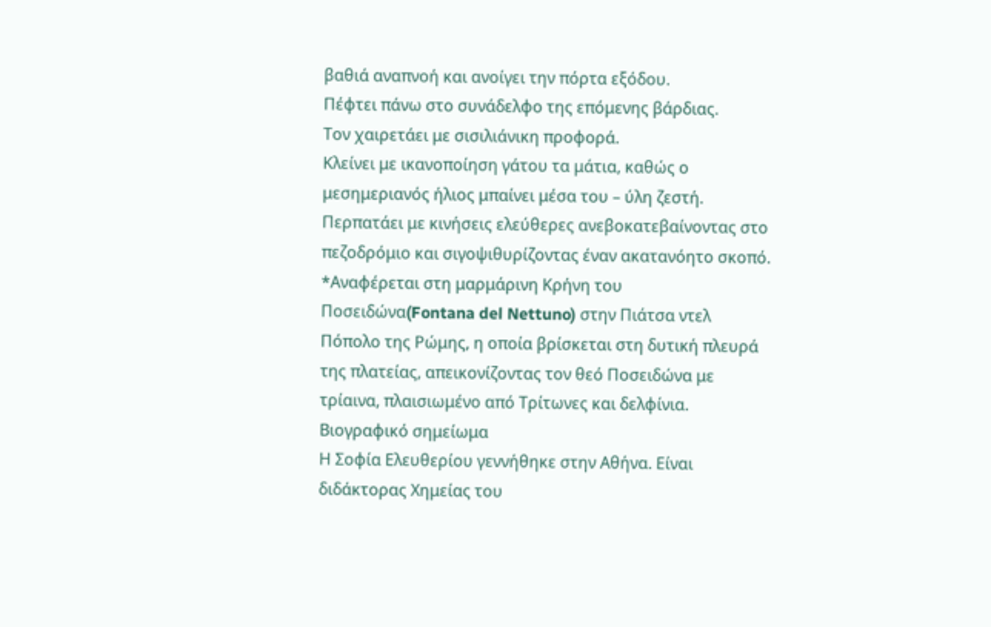βαθιά αναπνοή και ανοίγει την πόρτα εξόδου.
Πέφτει πάνω στο συνάδελφο της επόμενης βάρδιας.
Τον χαιρετάει με σισιλιάνικη προφορά.
Κλείνει με ικανοποίηση γάτου τα μάτια, καθώς ο μεσημεριανός ήλιος μπαίνει μέσα του – ύλη ζεστή.
Περπατάει με κινήσεις ελεύθερες ανεβοκατεβαίνοντας στο πεζοδρόμιο και σιγοψιθυρίζοντας έναν ακατανόητο σκοπό.
*Αναφέρεται στη μαρμάρινη Κρήνη του Ποσειδώνα(Fontana del Nettuno) στην Πιάτσα ντελ Πόπολο της Ρώμης, η οποία βρίσκεται στη δυτική πλευρά της πλατείας, απεικονίζοντας τον θεό Ποσειδώνα με τρίαινα, πλαισιωμένο από Τρίτωνες και δελφίνια.
Βιογραφικό σημείωμα
Η Σοφία Ελευθερίου γεννήθηκε στην Αθήνα. Είναι διδάκτορας Χημείας του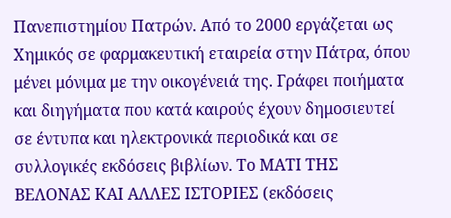Πανεπιστημίου Πατρών. Από το 2000 εργάζεται ως Χημικός σε φαρμακευτική εταιρεία στην Πάτρα, όπου μένει μόνιμα με την οικογένειά της. Γράφει ποιήματα και διηγήματα που κατά καιρούς έχουν δημοσιευτεί σε έντυπα και ηλεκτρονικά περιοδικά και σε συλλογικές εκδόσεις βιβλίων. Το ΜΑΤΙ ΤΗΣ ΒΕΛΟΝΑΣ ΚΑΙ ΑΛΛΕΣ ΙΣΤΟΡΙΕΣ (εκδόσεις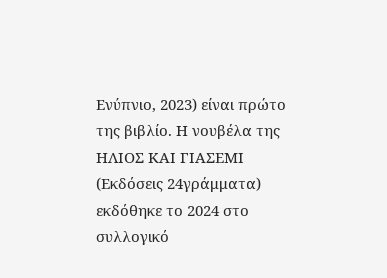Ενύπνιο, 2023) είναι πρώτο της βιβλίο. Η νουβέλα της ΗΛΙΟΣ ΚΑΙ ΓΙΑΣΕΜΙ (Εκδόσεις 24γράμματα) εκδόθηκε το 2024 στο συλλογικό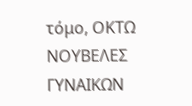τόμο, ΟΚΤΩ ΝΟΥΒΕΛΕΣ ΓΥΝΑΙΚΩΝ